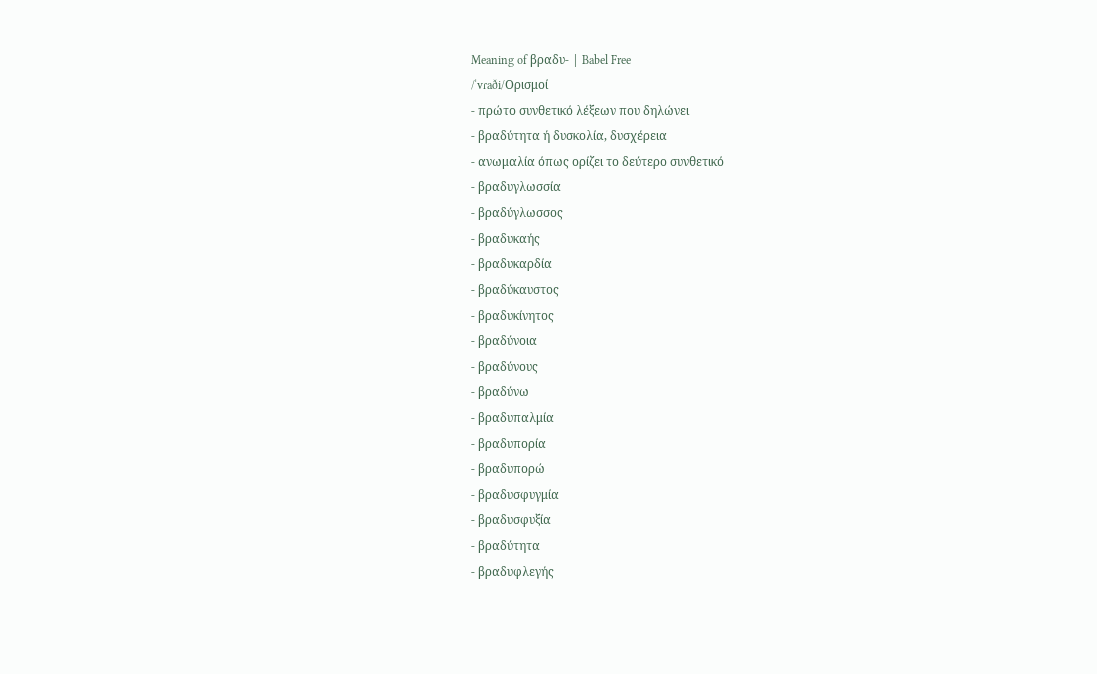Meaning of βραδυ- | Babel Free
/ˈvɾaði/Ορισμοί
- πρώτο συνθετικό λέξεων που δηλώνει
- βραδύτητα ή δυσκολία, δυσχέρεια
- ανωμαλία όπως ορίζει το δεύτερο συνθετικό
- βραδυγλωσσία
- βραδύγλωσσος
- βραδυκαής
- βραδυκαρδία
- βραδύκαυστος
- βραδυκίνητος
- βραδύνοια
- βραδύνους
- βραδύνω
- βραδυπαλμία
- βραδυπορία
- βραδυπορώ
- βραδυσφυγμία
- βραδυσφυξία
- βραδύτητα
- βραδυφλεγής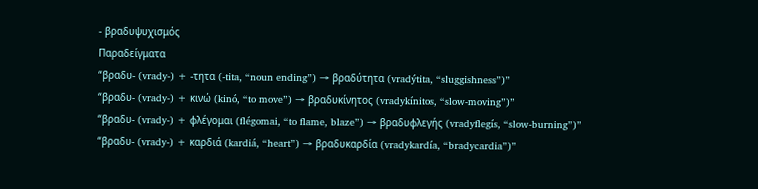- βραδυψυχισμός
Παραδείγματα
“βραδυ- (vrady-) + -τητα (-tita, “noun ending”) → βραδύτητα (vradýtita, “sluggishness”)”
“βραδυ- (vrady-) + κινώ (kinó, “to move”) → βραδυκίνητος (vradykínitos, “slow-moving”)”
“βραδυ- (vrady-) + φλέγομαι (flégomai, “to flame, blaze”) → βραδυφλεγής (vradyflegís, “slow-burning”)”
“βραδυ- (vrady-) + καρδιά (kardiá, “heart”) → βραδυκαρδία (vradykardía, “bradycardia”)”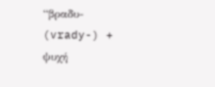“βραδυ- (vrady-) + ψυχή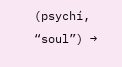(psychí, “soul”) →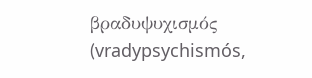βραδυψυχισμός (vradypsychismós,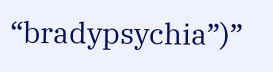“bradypsychia”)”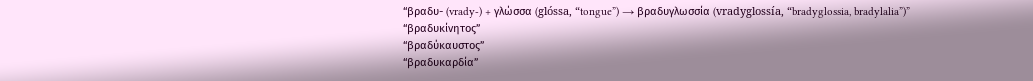“βραδυ- (vrady-) + γλώσσα (glóssa, “tongue”) → βραδυγλωσσία (vradyglossía, “bradyglossia, bradylalia”)”
“βραδυκίνητος”
“βραδύκαυστος”
“βραδυκαρδία”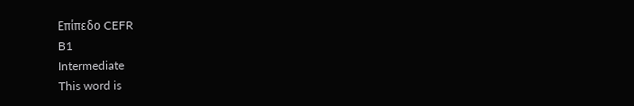Επίπεδο CEFR
B1
Intermediate
This word is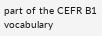part of the CEFR B1 vocabulary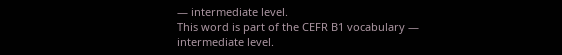— intermediate level.
This word is part of the CEFR B1 vocabulary — intermediate level.